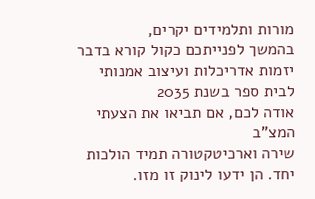מורות ותלמידים יקרים,
בהמשך לפנייתכם כקול קורא בדבר יזמות אדריכלות ועיצוב אמנותי לבית ספר בשנת 2035
אודה לכם, אם תביאו את הצעתי המצ"ב
שירה וארכיטקטורה תמיד הולכות יחד. הן ידעו לינוק זו מזו.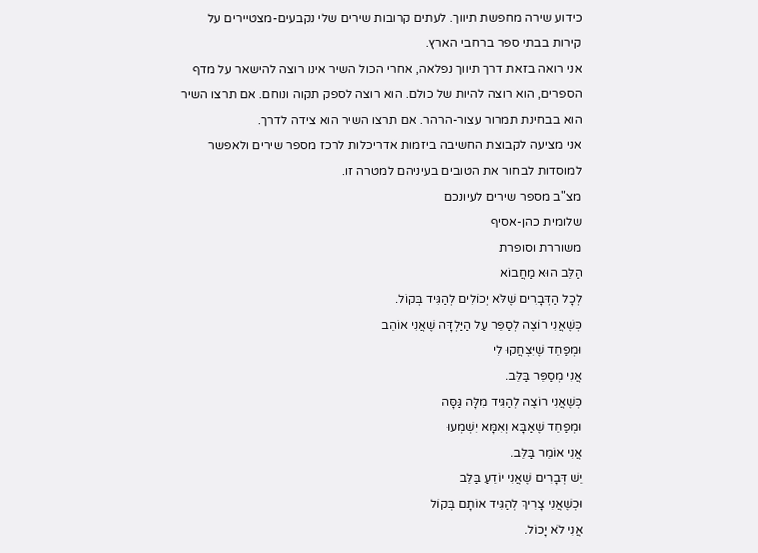כידוע שירה מחפשת תיווך. לעתים קרובות שירים שלי נקבעים-מצטיירים על קירות בבתי ספר ברחבי הארץ.
אני רואה בזאת דרך תיווך נפלאה, אחרי הכול השיר אינו רוצה להישאר על מדף הספרים, הוא רוצה להיות של כולם. הוא רוצה לספק תקוה ונוחם. אם תרצו השיר הוא בבחינת תמרור עצור-הרהר. אם תרצו השיר הוא צידה לדרך.
אני מציעה לקבוצת החשיבה ביזמות אדריכלות לרכז מספר שירים ולאפשר למוסדות לבחור את הטובים בעיניהם למטרה זו.
מצ"ב מספר שירים לעיונכם
שלומית כהן-אסיף
משוררת וסופרת
הַלֵּב הוּא מַחֲבוֹא
לְכָל הַדְּבָרִים שֶׁלֹּא יְכוֹלִים לְהַגִּיד בְּקוֹל.
כְּשֶׁאֲנִי רוֹצֶה לְסַפֵּר עַל הַיַּלְדָּה שֶׁאֲנִי אוֹהֵב
וּמְפַחֵד שֶׁיִּצְחֲקוּ לִי
אֲנִי מְסַפֵּר בַּלֵּב.
כְּשֶׁאֲנִי רוֹצֶה לְהַגִּיד מִלָּה גַּסָּה
וּמְפַחֵד שֶׁאַבָּא וְאִמָּא יִשְׁמְעוּ
אֲנִי אוֹמֵר בַּלֵּב.
יֵשׁ דְּבָרִים שֶׁאֲנִי יוֹדֵעַ בַּלֵּב
וּכְשֶׁאֲנִי צָרִיךְ לְהַגִּיד אוֹתָם בְּקוֹל
אֲנִי לֹא יָכוֹל.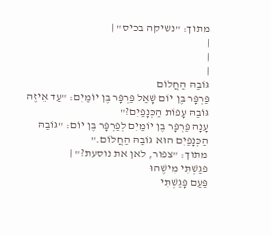מתוך: "נשיקה בכיס" |
|
|
|
גּוֹבַהּ הַחֲלוֹם
פַּרְפָּר בֶּן יוֹם שָׁאַל פַּרְפָּר בֶּן יוֹמַיִם: "עַד אֵיזֶה גּוֹבַהּ עָפוֹת הַכְּנָפַיִם?"
עָנָה פַּרְפָּר בֶּן יוֹמַיִם לְפַרְפָּר בֶּן יוֹם: "גּוֹבַהּ הַכְּנָפַיִם הוּא גּוֹבַהּ הַחֲלוֹם."
מתוך: "צפור, לאן את נוסעת?" |
פגַשְׁתִּי מִישֶׁהוּ
פַּעַם פָּגַשְׁתִּי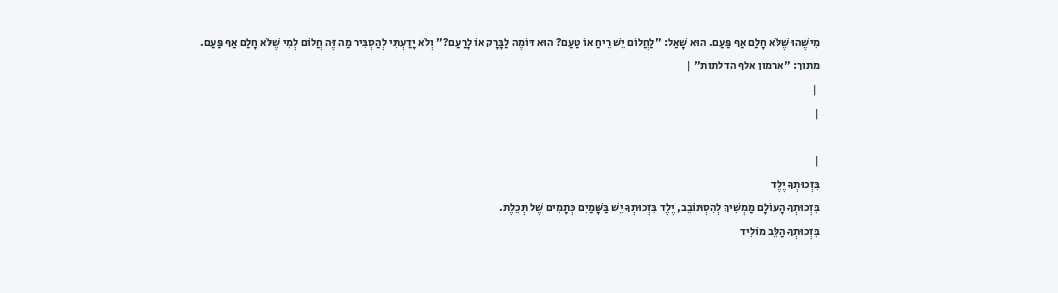מִישֶׁהוּ שֶׁלֹּא חָלַם אַף פַּעַם. הוּא שָׁאַל: "לַחֲלוֹם יֵשׁ רֵיחַ אוֹ טַעַם? הוּא דּוֹמֶה לַבָּרָק אוֹ לָרַעַם?" וְלֹא יָדַעְתִּי לְהַסְבִּיר מַה זֶּה חֲלוֹם לְמִי שֶׁלֹּא חָלַם אַף פַּעַם.
מתוך: "ארמון אלף הדלתות" |
 |
|

|
בִּזְכוּתְךָ יֶלֶד
בִּזְכוּתְךָ הָעוֹלָם מַמְשִׁיךְ לְהִסְתּוֹבֵב, יֶלֶד בִּזְכוּתְךָ יֵשׁ בַּשָּׁמַיִם כְּתָמִים שֶׁל תְּכֵלֶת.
בִּזְכוּתְךָ הַלֵּב מוֹלִיד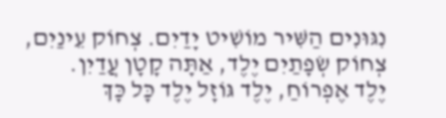נִגּוּנִים הַשִּׁיר מוֹשִׁיט יָדַיִם. צְחוֹק עֵינַיִם, צְחוֹק שְׂפָתַיִם יֶלֶד, אַתָּה קָטָן עֲדַיִן.
יֶלֶד אֶפְרוֹחַ, יֶלֶד גּוֹזָל יֶלֶד כָּל כָּךְ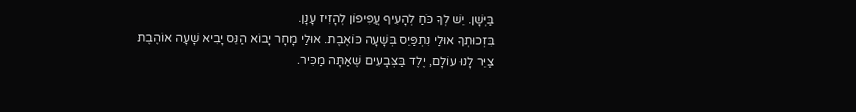בַּיְּשָׁן. יֵשׁ לְךָ כֹּחַ לְהָעִיף עֲפִיפוֹן לְהָזִיז עָנָן.
בִּזְכוּתְךָ אוּלַי נִתְפַּיֵס בְּשָׁעָה כּוֹאֶבֶת. אוּלַי מָחָר יָבוֹא הַנֵּס יָבִיא שָׁעָה אוֹהֶבֶת
צַיֵּר לָנוּ עוֹלָם, יֶלֶד בַּצְּבָעִים שֶׁאַתָּה מַכִּיר.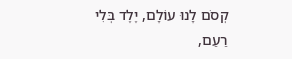קְסֹם לָנוּ עוֹלָם, יֶלֶד בְּלִי רַעַם,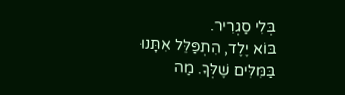בְּלִי סַגְרִיר.
בּוֹא יֶלֶד, הִתְפַּלֵּל אִתָּנוּ בַּמִּלִּים שֶׁלְּךָ. מַה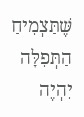שֶּׁתַּצְמִיחַ הַתְּפִלָּה יִהְיֶה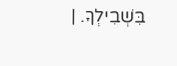בִּשְׁבִילְךָ. |